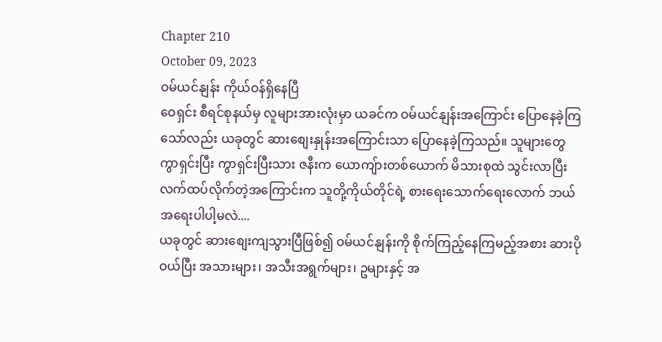Chapter 210
October 09, 2023
ဝမ်ယင်နျန်း ကိုယ်ဝန်ရှိနေပြီ
ဝေရှင်း စီရင်စုနယ်မှ လူများအားလုံးမှာ ယခင်က ဝမ်ယင်နျန်းအကြောင်း ပြောနေခဲ့ကြသော်လည်း ယခုတွင် ဆားစျေးနှုန်းအကြောင်းသာ ပြောနေခဲ့ကြသည်။ သူများတွေ ကွာရှင်းပြီး ကွာရှင်းပြီးသား ဇနီးက ယောကျ်ားတစ်ယောက် မိသားစုထဲ သွင်းလာပြီး လက်ထပ်လိုက်တဲ့အကြောင်းက သူတို့ကိုယ်တိုင်ရဲ့ စားရေးသောက်ရေးလောက် ဘယ်အရေးပါပါ့မလဲ....
ယခုတွင် ဆားစျေးကျသွားပြီဖြစ်၍ ဝမ်ယင်နျန်းကို စိုက်ကြည့်နေကြမည့်အစား ဆားပိုဝယ်ပြီး အသားများ၊ အသီးအရွက်များ၊ ဥများနှင့် အ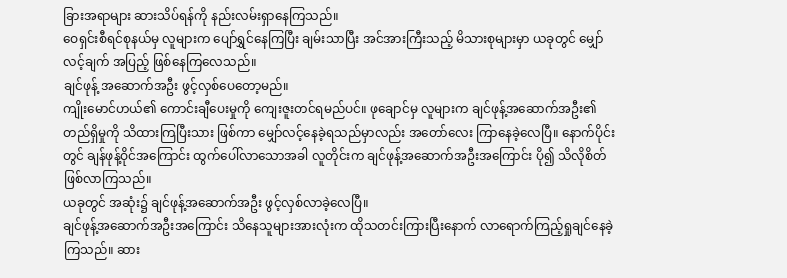ခြားအရာများ ဆားသိပ်ရန်ကို နည်းလမ်းရှာနေကြသည်။
ဝေရှင်းစီရင်စုနယ်မှ လူများက ပျော်ရွှင်နေကြပြီး ချမ်းသာပြီး အင်အားကြီးသည့် မိသားစုများမှာ ယခုတွင် မျှော်လင့်ချက် အပြည့် ဖြစ်နေကြလေသည်။
ချင်ဖုန့် အဆောက်အဦး ဖွင့်လှစ်ပေတော့မည်။
ကျိုးမောင်ဟယ်၏ ကောင်းချီပေးမှုကို ကျေးဇူးတင်ရမည်ပင်။ ဖုချောင်မှ လူများက ချင်ဖုန့်အဆောက်အဦး၏ တည်ရှိမှုကို သိထားကြပြီးသား ဖြစ်ကာ မျှော်လင့်နေခဲ့ရသည်မှာလည်း အတော်လေး ကြာနေခဲ့လေပြီ။ နောက်ပိုင်းတွင် ချန်ဖုန့်ဝိုင်အကြောင်း ထွက်ပေါ်လာသောအခါ လူတိုင်းက ချင်ဖုန့်အဆောက်အဦးအကြောင်း ပို၍ သိလိုစိတ် ဖြစ်လာကြသည်။
ယခုတွင် အဆုံး၌ ချင်ဖုန့်အဆောက်အဦး ဖွင့်လှစ်လာခဲ့လေပြီ။
ချင်ဖုန့်အဆောက်အဦးအကြောင်း သိနေသူများအားလုံးက ထိုသတင်းကြားပြီးနောက် လာရောက်ကြည့်ရှုချင်နေခဲ့ကြသည်။ ဆား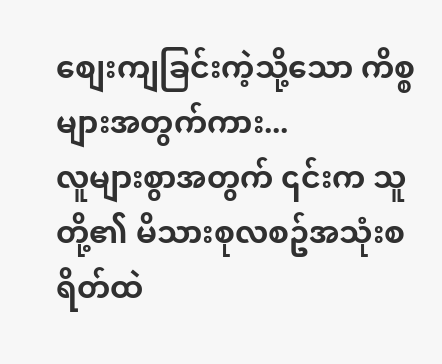စျေးကျခြင်းကဲ့သို့သော ကိစ္စများအတွက်ကား...
လူများစွာအတွက် ၎င်းက သူတို့၏ မိသားစုလစဥ်အသုံးစရိတ်ထဲ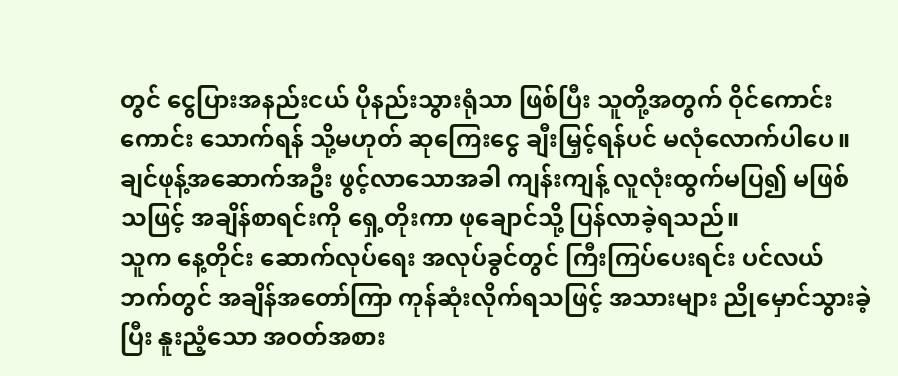တွင် ငွေပြားအနည်းငယ် ပိုနည်းသွားရုံသာ ဖြစ်ပြီး သူတို့အတွက် ဝိုင်ကောင်းကောင်း သောက်ရန် သို့မဟုတ် ဆုကြေးငွေ ချီးမြှင့်ရန်ပင် မလုံလောက်ပါပေ။
ချင်ဖုန့်အဆောက်အဦး ဖွင့်လာသောအခါ ကျန်းကျန့် လူလုံးထွက်မပြ၍ မဖြစ်သဖြင့် အချိန်စာရင်းကို ရှေ့တိုးကာ ဖုချောင်သို့ ပြန်လာခဲ့ရသည်။
သူက နေ့တိုင်း ဆောက်လုပ်ရေး အလုပ်ခွင်တွင် ကြီးကြပ်ပေးရင်း ပင်လယ်ဘက်တွင် အချိန်အတော်ကြာ ကုန်ဆုံးလိုက်ရသဖြင့် အသားများ ညိုမှောင်သွားခဲ့ပြီး နူးညံ့သော အဝတ်အစား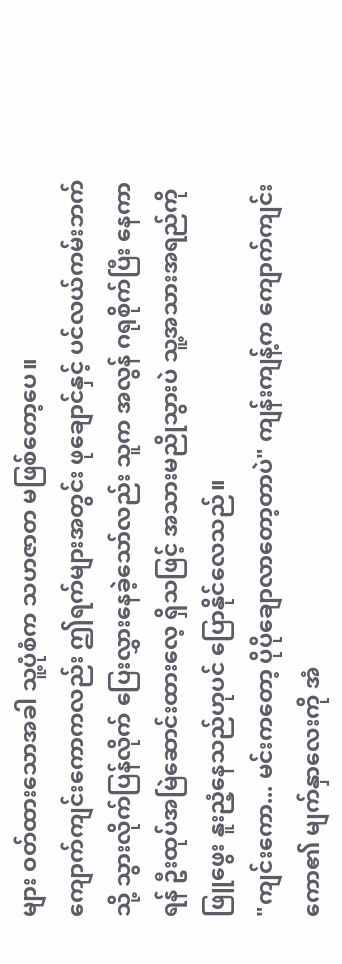များ ဝတ်ထားသောအခါ သူ့ပုံစံက သဟဇာတ မဖြစ်တော့ပေ။
ကျောက်ကျင်းကောကလည်း ဤရက်များအတွင်း ဖုချောင်နှင့် ပင်လယ်ကမ်းဘက်သို့ သွားလိုက်ပြန်လိုက် ပြေးလွှားနေခဲ့သော်လည်း သူက အလွန် ဂရုစိုက်ပြီး နေကာရန် ဦးထုပ်အမြဲဆောင်းထားလေ့ ရှိသဖြင့် အသားမညိုသွားပဲ သူ့အသားအရည်ကို ဖြူဖွေး နူးညံ့နေသည်ဟုပင် ပြောနိုင်လေသည်။
"ကျင်းကော... မင်းကတော့ ပိုပိုချောလာတော့တာပဲ" ကျန်းကျန့်က ကျောက်ကျင်းကော၏ မျက်နှာလေးကို အံ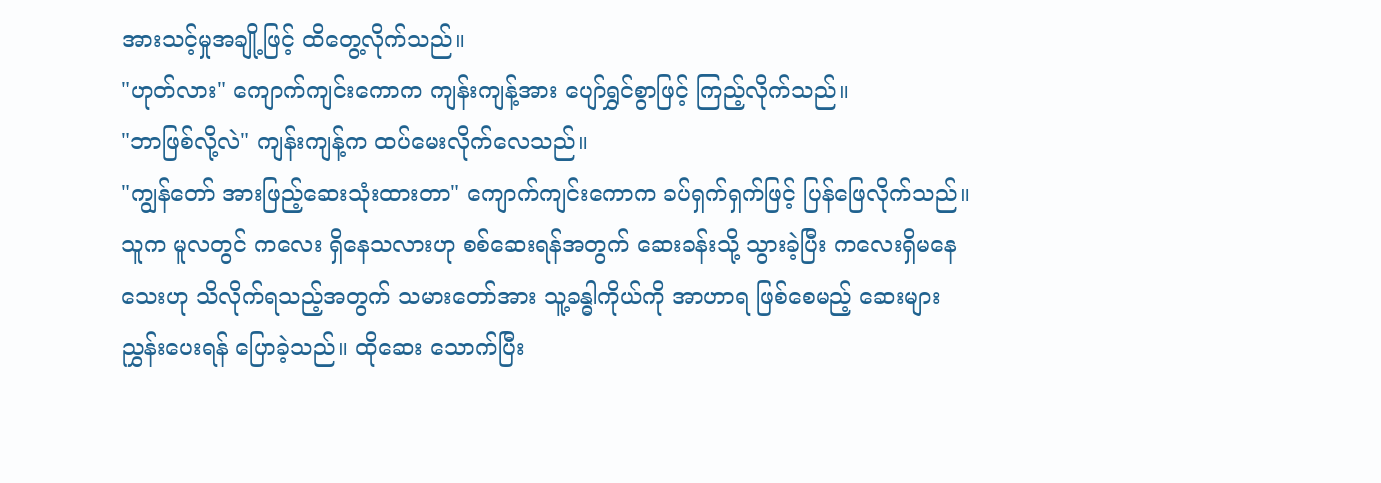အားသင့်မှုအချို့ဖြင့် ထိတွေ့လိုက်သည်။
"ဟုတ်လား" ကျောက်ကျင်းကောက ကျန်းကျန့်အား ပျော်ရွှင်စွာဖြင့် ကြည့်လိုက်သည်။
"ဘာဖြစ်လို့လဲ" ကျန်းကျန့်က ထပ်မေးလိုက်လေသည်။
"ကျွန်တော် အားဖြည့်ဆေးသုံးထားတာ" ကျောက်ကျင်းကောက ခပ်ရှက်ရှက်ဖြင့် ပြန်ဖြေလိုက်သည်။ သူက မူလတွင် ကလေး ရှိနေသလားဟု စစ်ဆေးရန်အတွက် ဆေးခန်းသို့ သွားခဲ့ပြီး ကလေးရှိမနေသေးဟု သိလိုက်ရသည့်အတွက် သမားတော်အား သူ့ခန္ဓါကိုယ်ကို အာဟာရ ဖြစ်စေမည့် ဆေးများ ညွှန်းပေးရန် ပြောခဲ့သည်။ ထိုဆေး သောက်ပြီး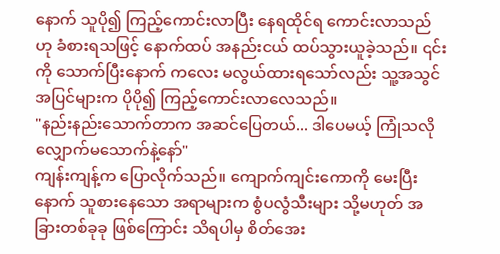နောက် သူပို၍ ကြည့်ကောင်းလာပြီး နေရထိုင်ရ ကောင်းလာသည်ဟု ခံစားရသဖြင့် နောက်ထပ် အနည်းငယ် ထပ်သွားယူခဲ့သည်။ ၎င်းကို သောက်ပြီးနောက် ကလေး မလွယ်ထားရသော်လည်း သူ့အသွင်အပြင်များက ပိုပို၍ ကြည့်ကောင်းလာလေသည်။
"နည်းနည်းသောက်တာက အဆင်ပြေတယ်... ဒါပေမယ့် ကြုံသလို လျှောက်မသောက်နဲ့နော်"
ကျန်းကျန့်က ပြောလိုက်သည်။ ကျောက်ကျင်းကောကို မေးပြီးနောက် သူစားနေသော အရာများက စွံပလွံသီးများ သို့မဟုတ် အခြားတစ်ခုခု ဖြစ်ကြောင်း သိရပါမှ စိတ်အေး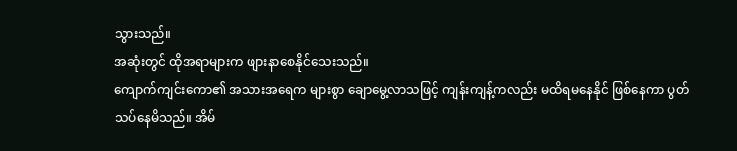သွားသည်။
အဆုံးတွင် ထိုအရာများက ဖျားနာစေနိုင်သေးသည်။
ကျောက်ကျင်းကော၏ အသားအရေက များစွာ ချောမွေ့လာသဖြင့် ကျန်းကျန့်ကလည်း မထိရမနေနိုင် ဖြစ်နေကာ ပွတ်သပ်နေမိသည်။ အိမ်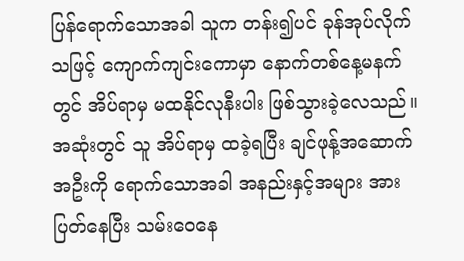ပြန်ရောက်သောအခါ သူက တန်း၍ပင် ခုန်အုပ်လိုက်သဖြင့် ကျောက်ကျင်းကောမှာ နောက်တစ်နေ့မနက်တွင် အိပ်ရာမှ မထနိုင်လုနီးပါး ဖြစ်သွားခဲ့လေသည်။
အဆုံးတွင် သူ အိပ်ရာမှ ထခဲ့ရပြီး ချင်ဖုန့်အဆောက်အဦးကို ရောက်သောအခါ အနည်းနှင့်အများ အားပြတ်နေပြီး သမ်းဝေနေ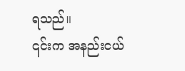ရသည်။
၎င်းက အနည်းငယ်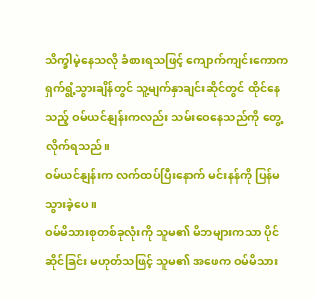သိက္ခါမဲ့နေသလို ခံစားရသဖြင့် ကျောက်ကျင်းကောက ရှက်ရွံ့သွားချိန်တွင် သူ့မျက်နှာချင်းဆိုင်တွင် ထိုင်နေသည့် ဝမ်ယင်နျန်းကလည်း သမ်းဝေနေသည်ကို တွေ့လိုက်ရသည်။
ဝမ်ယင်နျန်းက လက်ထပ်ပြီးနောက် မင်းနန်ကို ပြန်မသွားခဲ့ပေ။
ဝမ်မိသားစုတစ်ခုလုံးကို သူမ၏ မိဘများကသာ ပိုင်ဆိုင်ခြင်း မဟုတ်သဖြင့် သူမ၏ အဖေက ဝမ်မိသား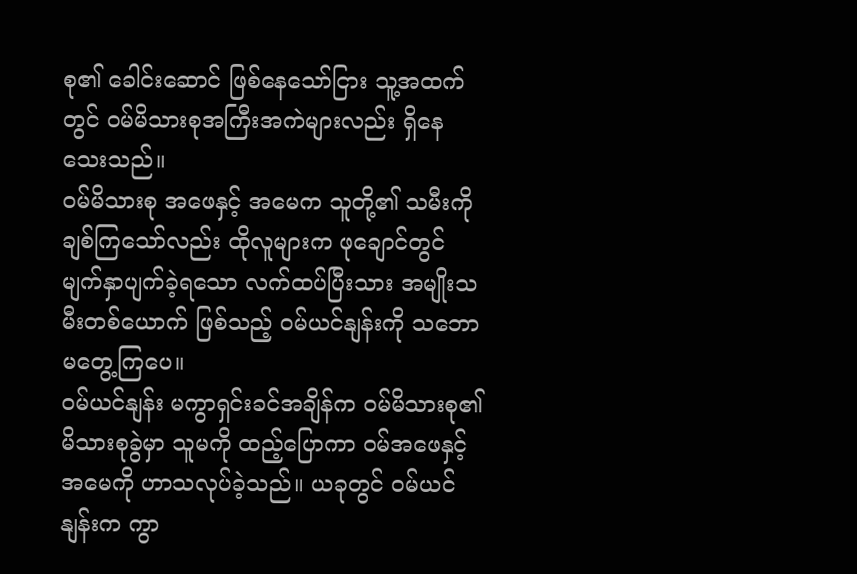စု၏ ခေါင်းဆောင် ဖြစ်နေသော်ငြား သူ့အထက်တွင် ဝမ်မိသားစုအကြီးအကဲများလည်း ရှိနေသေးသည်။
ဝမ်မိသားစု အဖေနှင့် အမေက သူတို့၏ သမီးကို ချစ်ကြသော်လည်း ထိုလူများက ဖုချောင်တွင် မျက်နှာပျက်ခဲ့ရသော လက်ထပ်ပြီးသား အမျိုးသမီးတစ်ယောက် ဖြစ်သည့် ဝမ်ယင်နျန်းကို သဘောမတွေ့ကြပေ။
ဝမ်ယင်နျန်း မကွာရှင်းခင်အချိန်က ဝမ်မိသားစု၏ မိသားစုခွဲမှာ သူမကို ထည့်ပြောကာ ဝမ်အဖေနှင့်အမေကို ဟာသလုပ်ခဲ့သည်။ ယခုတွင် ဝမ်ယင်နျန်းက ကွာ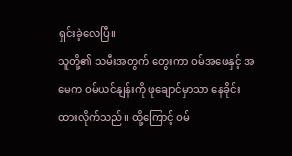ရှင်းခဲ့လေပြီ။
သူတို့၏ သမီးအတွက် တွေးကာ ဝမ်အဖေနှင့် အမေက ဝမ်ယင်နျန်းကို ဖုချောင်မှာသာ နေခိုင်းထားလိုက်သည်။ ထို့ကြောင့် ဝမ်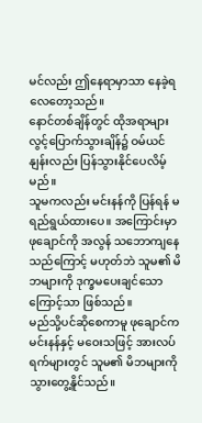မင်လည်း ဤနေရာမှာသာ နေခဲ့ရလေတော့သည်။
နောင်တစ်ချိန်တွင် ထိုအရာများ လွင့်ပြောက်သွားချိန်၌ ဝမ်ယင်နျန်းလည်း ပြန်သွားနိုင်ပေလိမ့်မည်။
သူမကလည်း မင်းနန်ကို ပြန်ရန် မရည်ရွယ်ထားပေ။ အကြောင်းမှာ ဖုချောင်ကို အလွန် သဘောကျနေသည်ကြောင့် မဟုတ်ဘဲ သူမ၏ မိဘများကို ဒုက္ခမပေးချင်သောကြောင့်သာ ဖြစ်သည်။
မည်သို့ပင်ဆိုစေကာမူ ဖုချောင်က မင်းနန်နှင့် မဝေးသဖြင့် အားလပ်ရက်များတွင် သူမ၏ မိဘများကို သွားတွေ့နိူင်သည်။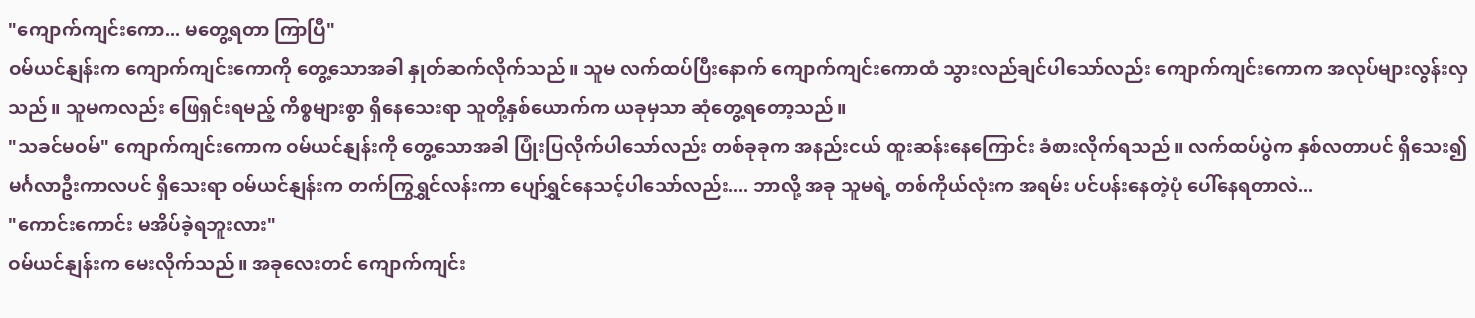"ကျောက်ကျင်းကော... မတွေ့ရတာ ကြာပြီ"
ဝမ်ယင်နျန်းက ကျောက်ကျင်းကောကို တွေ့သောအခါ နှုတ်ဆက်လိုက်သည်။ သူမ လက်ထပ်ပြီးနောက် ကျောက်ကျင်းကောထံ သွားလည်ချင်ပါသော်လည်း ကျောက်ကျင်းကောက အလုပ်များလွန်းလှသည်။ သူမကလည်း ဖြေရှင်းရမည့် ကိစ္စများစွာ ရှိနေသေးရာ သူတို့နှစ်ယောက်က ယခုမှသာ ဆုံတွေ့ရတော့သည်။
"သခင်မဝမ်" ကျောက်ကျင်းကောက ဝမ်ယင်နျန်းကို တွေ့သောအခါ ပြုံးပြလိုက်ပါသော်လည်း တစ်ခုခုက အနည်းငယ် ထူးဆန်းနေကြောင်း ခံစားလိုက်ရသည်။ လက်ထပ်ပွဲက နှစ်လတာပင် ရှိသေး၍ မင်္ဂလာဦးကာလပင် ရှိသေးရာ ဝမ်ယင်နျန်းက တက်ကြွရွှင်လန်းကာ ပျော်ရွှင်နေသင့်ပါသော်လည်း.... ဘာလို့ အခု သူမရဲ့ တစ်ကိုယ်လုံးက အရမ်း ပင်ပန်းနေတဲ့ပုံ ပေါ်နေရတာလဲ...
"ကောင်းကောင်း မအိပ်ခဲ့ရဘူးလား"
ဝမ်ယင်နျန်းက မေးလိုက်သည်။ အခုလေးတင် ကျောက်ကျင်း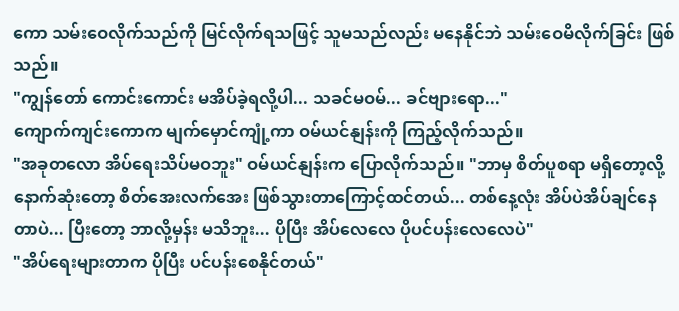ကော သမ်းဝေလိုက်သည်ကို မြင်လိုက်ရသဖြင့် သူမသည်လည်း မနေနိုင်ဘဲ သမ်းဝေမိလိုက်ခြင်း ဖြစ်သည်။
"ကျွန်တော် ကောင်းကောင်း မအိပ်ခဲ့ရလို့ပါ... သခင်မဝမ်... ခင်ဗျားရော..."
ကျောက်ကျင်းကောက မျက်မှောင်ကျုံ့ကာ ဝမ်ယင်နျန်းကို ကြည့်လိုက်သည်။
"အခုတလော အိပ်ရေးသိပ်မဝဘူး" ဝမ်ယင်နျန်းက ပြောလိုက်သည်။ "ဘာမှ စိတ်ပူစရာ မရှိတော့လို့ နောက်ဆုံးတော့ စိတ်အေးလက်အေး ဖြစ်သွားတာကြောင့်ထင်တယ်... တစ်နေ့လုံး အိပ်ပဲအိပ်ချင်နေတာပဲ... ပြီးတော့ ဘာလို့မှန်း မသိဘူး... ပိုပြီး အိပ်လေလေ ပိုပင်ပန်းလေလေပဲ"
"အိပ်ရေးများတာက ပိုပြီး ပင်ပန်းစေနိုင်တယ်"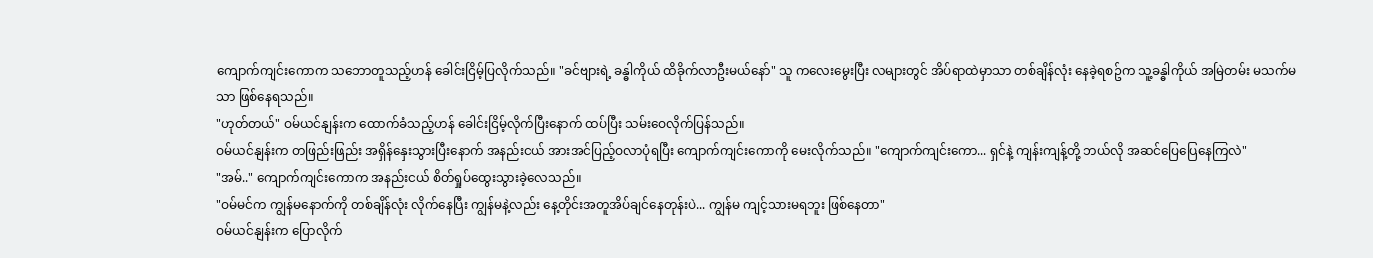ကျောက်ကျင်းကောက သဘောတူသည့်ဟန် ခေါင်းငြိမ့်ပြလိုက်သည်။ "ခင်ဗျားရဲ့ ခန္ဓါကိုယ် ထိခိုက်လာဦးမယ်နော်" သူ ကလေးမွေးပြီး လများတွင် အိပ်ရာထဲမှာသာ တစ်ချိန်လုံး နေခဲ့ရစဥ်က သူ့ခန္ဓါကိုယ် အမြဲတမ်း မသက်မသာ ဖြစ်နေရသည်။
"ဟုတ်တယ်" ဝမ်ယင်နျန်းက ထောက်ခံသည့်ဟန် ခေါင်းငြိမ့်လိုက်ပြီးနောက် ထပ်ပြီး သမ်းဝေလိုက်ပြန်သည်။
ဝမ်ယင်နျန်းက တဖြည်းဖြည်း အရှိန်နှေးသွားပြီးနောက် အနည်းငယ် အားအင်ပြည့်ဝလာပုံရပြီး ကျောက်ကျင်းကောကို မေးလိုက်သည်။ "ကျောက်ကျင်းကော... ရှင်နဲ့ ကျန်းကျန့်တို့ ဘယ်လို အဆင်ပြေပြေနေကြလဲ"
"အမ်.." ကျောက်ကျင်းကောက အနည်းငယ် စိတ်ရှုပ်ထွေးသွားခဲ့လေသည်။
"ဝမ်မင်က ကျွန်မနောက်ကို တစ်ချိန်လုံး လိုက်နေပြီး ကျွန်မနဲ့လည်း နေ့တိုင်းအတူအိပ်ချင်နေတုန်းပဲ... ကျွန်မ ကျင့်သားမရဘူး ဖြစ်နေတာ"
ဝမ်ယင်နျန်းက ပြောလိုက်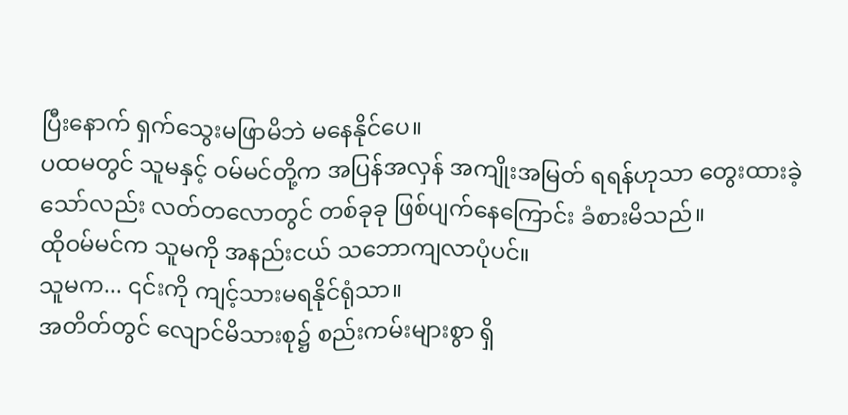ပြီးနောက် ရှက်သွေးမဖြာမိဘဲ မနေနိုင်ပေ။
ပထမတွင် သူမနှင့် ဝမ်မင်တို့က အပြန်အလှန် အကျိုးအမြတ် ရရန်ဟုသာ တွေးထားခဲ့သော်လည်း လတ်တလောတွင် တစ်ခုခု ဖြစ်ပျက်နေကြောင်း ခံစားမိသည်။
ထိုဝမ်မင်က သူမကို အနည်းငယ် သဘောကျလာပုံပင်။
သူမက... ၎င်းကို ကျင့်သားမရနိုင်ရုံသာ။
အတိတ်တွင် လျောင်မိသားစု၌ စည်းကမ်းများစွာ ရှိ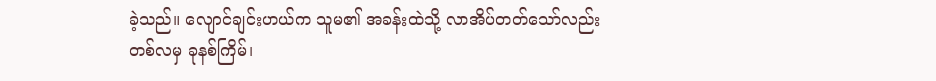ခဲ့သည်။ လျောင်ချင်းဟယ်က သူမ၏ အခန်းထဲသို့ လာအိပ်တတ်သော်လည်း တစ်လမှ ခုနစ်ကြိမ်၊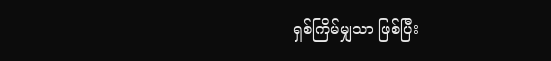ရှစ်ကြိမ်မျှသာ ဖြစ်ပြီး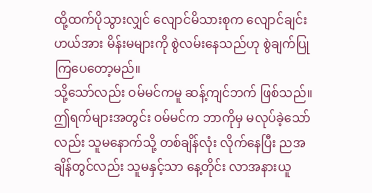ထို့ထက်ပိုသွားလျှင် လျောင်မိသားစုက လျောင်ချင်းဟယ်အား မိန်းမများကို စွဲလမ်းနေသည်ဟု စွဲချက်ပြုကြပေတော့မည်။
သို့သော်လည်း ဝမ်မင်ကမူ ဆန့်ကျင်ဘက် ဖြစ်သည်။ ဤရက်များအတွင်း ဝမ်မင်က ဘာကိုမှ မလုပ်ခဲ့သော်လည်း သူမနောက်သို့ တစ်ချိန်လုံး လိုက်နေပြီး ညအချိန်တွင်လည်း သူမနှင့်သာ နေ့တိုင်း လာအနားယူ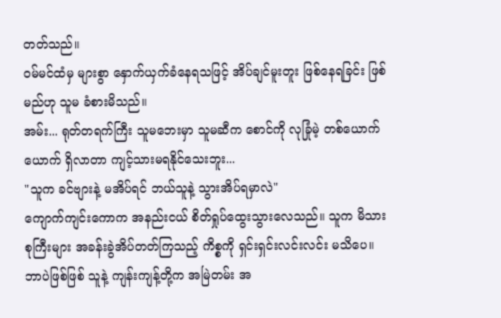တတ်သည်။
ဝမ်မင်ထံမှ များစွာ နှောက်ယှက်ခံနေရသဖြင့် အိပ်ချင်မူးတူး ဖြစ်နေရခြင်း ဖြစ်မည်ဟု သူမ ခံစားမိသည်။
အမ်း... ရုတ်တရက်ကြီး သူမဘေးမှာ သူမဆီက စောင်ကို လုခြုံမဲ့ တစ်ယောက်ယောက် ရှိလာတာ ကျင့်သားမရနိုင်သေးဘူး...
"သူက ခင်ဗျားနဲ့ မအိပ်ရင် ဘယ်သူနဲ့ သွားအိပ်ရမှာလဲ"
ကျောက်ကျင်းကောက အနည်းငယ် စိတ်ရှုပ်ထွေးသွားလေသည်။ သူက မိသားစုကြီးများ အခန်းခွဲအိပ်တတ်ကြသည့် ကိစ္စကို ရှင်းရှင်းလင်းလင်း မသိပေ။
ဘာပဲဖြစ်ဖြစ် သူနဲ့ ကျန်းကျန့်တို့က အမြဲတမ်း အ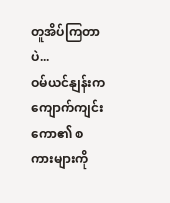တူအိပ်ကြတာပဲ...
ဝမ်ယင်နျန်းက ကျောက်ကျင်းကော၏ စကားများကို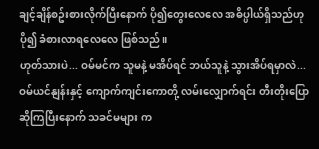ချင့်ချိန်စဥ်းစားလိုက်ပြီးနောက် ပို၍တွေးလေလေ အဓိပ္ပါယ်ရှိသည်ဟု ပို၍ ခံစားလာရလေလေ ဖြစ်သည်။
ဟုတ်သားပဲ... ဝမ်မင်က သူမနဲ့ မအိပ်ရင် ဘယ်သူနဲ့ သွားအိပ်ရမှာလဲ...
ဝမ်ယင်နျန်းနှင့် ကျောက်ကျင်းကောတို့ လမ်းလျှောက်ရင်း တီးတိုးပြောဆိုကြပြီးနောက် သခင်မများ က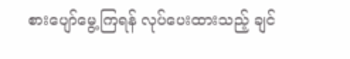စားပျော်မွေ့ကြရန် လုပ်ပေးထားသည့် ချင်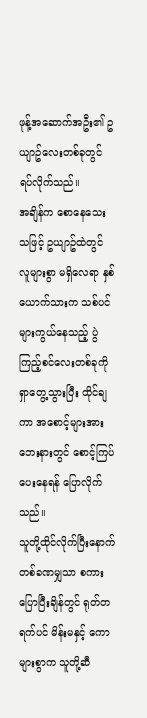ဖုန့်အဆောက်အဦး၏ ဥယျာဥ်လေးတစ်ခုတွင် ရပ်လိုက်သည်။
အချိန်က စောနေသေးသဖြင့် ဥယျာဥ်ထဲတွင် လူများစွာ မရှိလေရာ နှစ်ယောက်သားက သစ်ပင်များကွယ်နေသည့် ပွဲကြည့်စင်လေးတစ်ခုကို ရှာတွေ့သွားပြီး ထိုင်ချကာ အစောင့်များအား ဘေးနားတွင် စောင့်ကြပ်ပေးနေရန် ပြောလိုက်သည်။
သူတို့ထိုင်လိုက်ပြီးနောက် တစ်ခဏမျှသာ စကားပြောပြီးချိန်တွင် ရုတ်တရက်ပင် မိန်းမနှင့် ကောများစွာက သူတို့ဆီ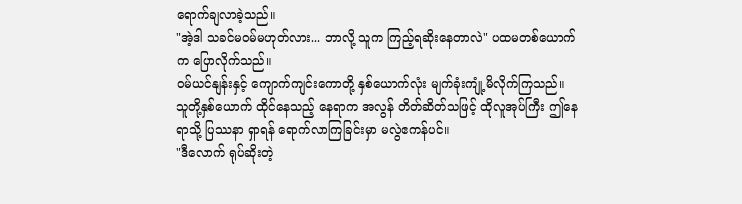ရောက်ချလာခဲ့သည်။
"အဲ့ဒါ သခင်မဝမ်မဟုတ်လား... ဘာလို့ သူက ကြည့်ရဆိုးနေတာလဲ" ပထမတစ်ယောက်က ပြောလိုက်သည်။
ဝမ်ယင်နျန်းနှင့် ကျောက်ကျင်းကောတို့ နှစ်ယောက်လုံး မျက်ခုံးကျုံ့မိလိုက်ကြသည်။
သူတို့နှစ်ယောက် ထိုင်နေသည့် နေရာက အလွန် တိတ်ဆိတ်သဖြင့် ထိုလူအုပ်ကြီး ဤနေရာသို့ ပြဿနာ ရှာရန် ရောက်လာကြခြင်းမှာ မလွဲဧကန်ပင်။
"ဒီလောက် ရုပ်ဆိုးတဲ့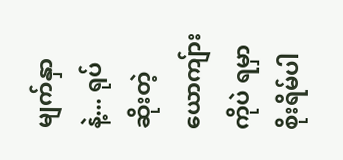မျက်နှာနဲ့... ရုပ်ဆိုးတဲ့ ယောကျ်ားကိုပဲ ရမှာ စိုးရိမ်ပါ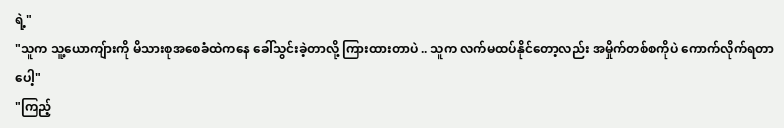ရဲ့"
"သူက သူ့ယောကျ်ားကို မိသားစုအစေခံထဲကနေ ခေါ်သွင်းခဲ့တာလို့ ကြားထားတာပဲ .. သူက လက်မထပ်နိုင်တော့လည်း အမှိုက်တစ်စကိုပဲ ကောက်လိုက်ရတာပေါ့"
"ကြည့်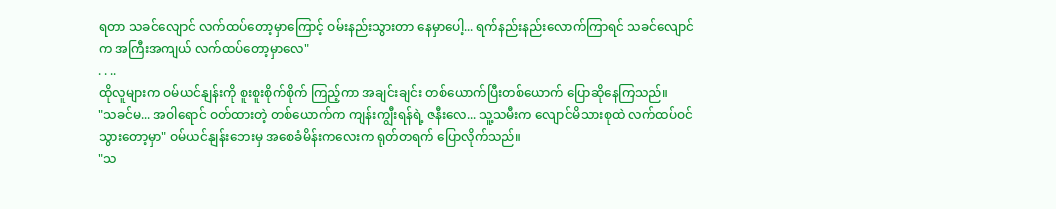ရတာ သခင်လျောင် လက်ထပ်တော့မှာကြောင့် ဝမ်းနည်းသွားတာ နေမှာပေါ့... ရက်နည်းနည်းလောက်ကြာရင် သခင်လျောင်က အကြီးအကျယ် လက်ထပ်တော့မှာလေ"
. . ..
ထိုလူများက ဝမ်ယင်နျန်းကို စူးစူးစိုက်စိုက် ကြည့်ကာ အချင်းချင်း တစ်ယောက်ပြီးတစ်ယောက် ပြောဆိုနေကြသည်။
"သခင်မ... အဝါရောင် ဝတ်ထားတဲ့ တစ်ယောက်က ကျန်းကျွီးရန်ရဲ့ ဇနီးလေ... သူ့သမီးက လျောင်မိသားစုထဲ လက်ထပ်ဝင်သွားတော့မှာ" ဝမ်ယင်နျန်းဘေးမှ အစေခံမိန်းကလေးက ရုတ်တရက် ပြောလိုက်သည်။
"သ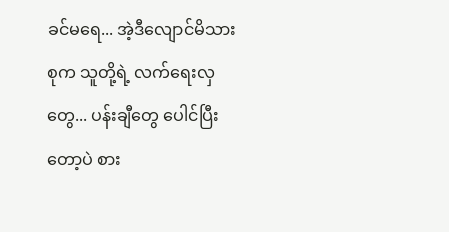ခင်မရေ... အဲ့ဒီလျောင်မိသားစုက သူတို့ရဲ့ လက်ရေးလှတွေ... ပန်းချီတွေ ပေါင်ပြီးတော့ပဲ စား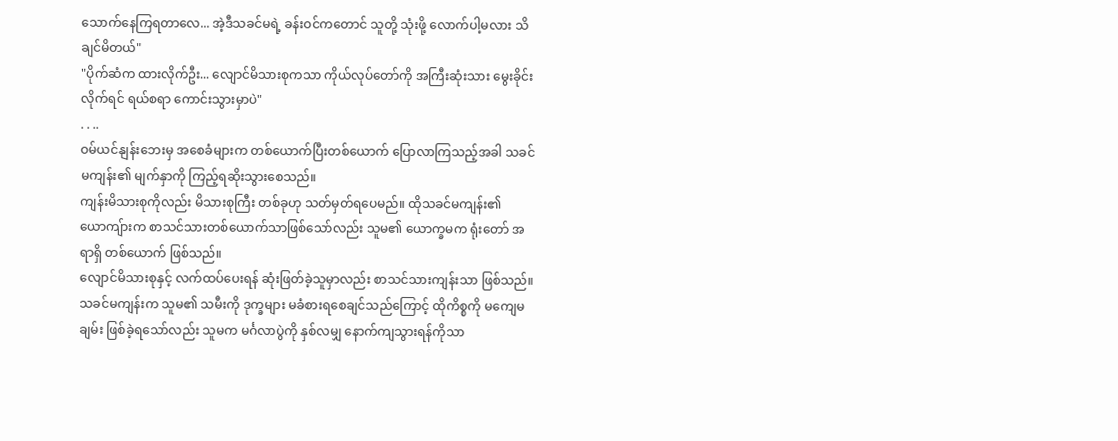သောက်နေကြရတာလေ... အဲ့ဒီသခင်မရဲ့ ခန်းဝင်ကတောင် သူတို့ သုံးဖို့ လောက်ပါ့မလား သိချင်မိတယ်"
"ပိုက်ဆံက ထားလိုက်ဦး... လျောင်မိသားစုကသာ ကိုယ်လုပ်တော်ကို အကြီးဆုံးသား မွေးခိုင်းလိုက်ရင် ရယ်စရာ ကောင်းသွားမှာပဲ"
. . ..
ဝမ်ယင်နျန်းဘေးမှ အစေခံများက တစ်ယောက်ပြီးတစ်ယောက် ပြောလာကြသည့်အခါ သခင်မကျန်း၏ မျက်နှာကို ကြည့်ရဆိုးသွားစေသည်။
ကျန်းမိသားစုကိုလည်း မိသားစုကြီး တစ်ခုဟု သတ်မှတ်ရပေမည်။ ထိုသခင်မကျန်း၏ ယောကျ်ားက စာသင်သားတစ်ယောက်သာဖြစ်သော်လည်း သူမ၏ ယောက္ခမက ရုံးတော် အရာရှိ တစ်ယောက် ဖြစ်သည်။
လျောင်မိသားစုနှင့် လက်ထပ်ပေးရန် ဆုံးဖြတ်ခဲ့သူမှာလည်း စာသင်သားကျန်းသာ ဖြစ်သည်။ သခင်မကျန်းက သူမ၏ သမီးကို ဒုက္ခများ မခံစားရစေချင်သည်ကြောင့် ထိုကိစ္စကို မကျေမချမ်း ဖြစ်ခဲ့ရသော်လည်း သူမက မင်္ဂလာပွဲကို နှစ်လမျှ နောက်ကျသွားရန်ကိုသာ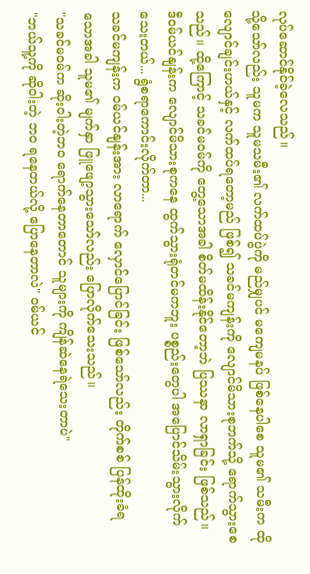လုပ်ဆောင်နိုင်ခဲ့လေသည်။
သို့သော်လည်း သူမက သူမသမီး၏ လက်ထပ်ပွဲကို မည်မျှပင် မကျေမနပ် ဖြစ်နေပါစေ သူမ၏ သမီးက ထိုလျောင်ချင်းဟယ်နှင့် လက်ထပ်ရတော့မည် ဖြစ်၍ သခင်မကျန်းကို လျောင်မိသားစုဘက်သို့ ရောက်သွားစေသည်။ ထို့ကြောင့် သခင်မဝမ်ကို တွေ့သောအခါ စိတ်မထိန်းနိုင်တော့ဘဲ ပြဿနာ လာရှာခြင်း ဖြစ်သည်။
ဒီဝမ်ယင်နျန်းက လျောင်မိသားစုကနေ ထွက်သွားရုံတင်မကဘူး ပစ္စည်းတွေပါ အပြောင်သိမ်းသွားလိုက်သေးတယ်... ရွံစရာကောင်းလိုက်တာ...
သခင်မကျန်းက ဝမ်ယင်နျန်းအား လာရောက် လှောင်ပြောင်ခြင်း ဖြစ်သော်လည်း တိုက်စစ် ပြန်ထိုးခံရသောအခါ သူမ၏ မျက်နှာ ဖြူဖျော့သွားသော်လည်း ပြောလိုက်သေးသည်။
"သခင်မဝမ်က ဆိုးဝါးတဲ့ဘဝ ရောက်နေတာတောင် သူများကို ကျိန်ဆဲနေရဲသေးတာပဲ"
"ဘယ်သူ့ကို ဆိုဝါးတဲ့ ဘဝ ရနေတယ်လို့ ပြောနေတာလဲ" ဝမ်ယင်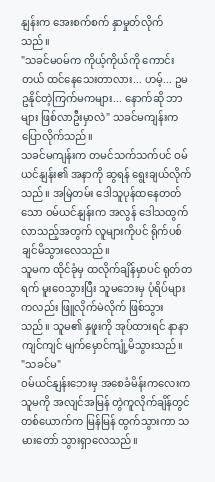နျန်းက အေးစက်စက် နှာမှုတ်လိုက်သည်။
"သခင်မဝမ်က ကိုယ့်ကိုယ်ကို ကောင်းတယ် ထင်နေသေးတာလား... ဟမ့်... ဥမဥနိုင်တဲ့ကြက်မကများ... နောက်ဆို ဘာများ ဖြစ်လာဦးမှာလဲ" သခင်မကျန်းက ပြောလိုက်သည်။
သခင်မကျန်းက တမင်သက်သက်ပင် ဝမ်ယင်နျန်း၏ အနာကို ဆွရန် ရွေးချယ်လိုက်သည်။ အမြဲတမ်း ဒေါသူပုန်ထနေတတ်သော ဝမ်ယင်နျန်းက အလွန် ဒေါသထွက်လာသည့်အတွက် လူများကိုပင် ရိုက်ပစ်ချင်မိသွားလေသည်။
သူမက ထိုင်ခုံမှ ထလိုက်ချိန်မှာပင် ရုတ်တရက် မူးဝေသွားပြီး သူမဘေးမှ ပုံရိပ်များကလည်း ဖြူလိုက်မဲလိုက် ဖြစ်သွားသည်။ သူမ၏ နှဖူးကို အုပ်ထားရင် နာနာကျင်ကျင် မျက်မှောင်ကျုံ့မိသွားသည်။
"သခင်မ"
ဝမ်ယင်နျန်းဘေးမှ အစေခံမိန်းကလေးက သူမကို အလျင်အမြန် တွဲကူလိုက်ချိန်တွင် တစ်ယောက်က မြန်မြန် ထွက်သွားကာ သမားတော် သွားရှာလေသည်။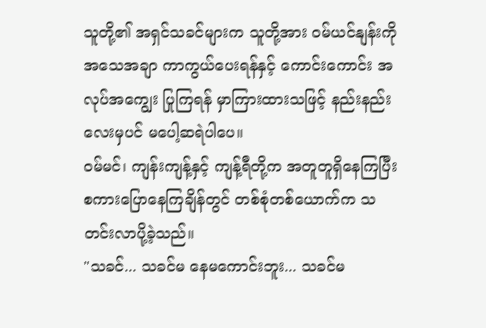သူတို့၏ အရှင်သခင်များက သူတို့အား ဝမ်ယင်နျန်းကို အသေအချာ ကာကွယ်ပေးရန်နှင့် ကောင်းကောင်း အလုပ်အကျွေး ပြုကြရန် မှာကြားထားသဖြင့် နည်းနည်းလေးမှပင် မပေါ့ဆရဲပါပေ။
ဝမ်မင်၊ ကျန်းကျန့်နှင့် ကျန့်ရီတို့က အတူတူရှိနေကြပြီး စကားပြောနေကြချိန်တွင် တစ်စုံတစ်ယောက်က သတင်းလာပို့ခဲ့သည်။
"သခင်... သခင်မ နေမကောင်းဘူး... သခင်မ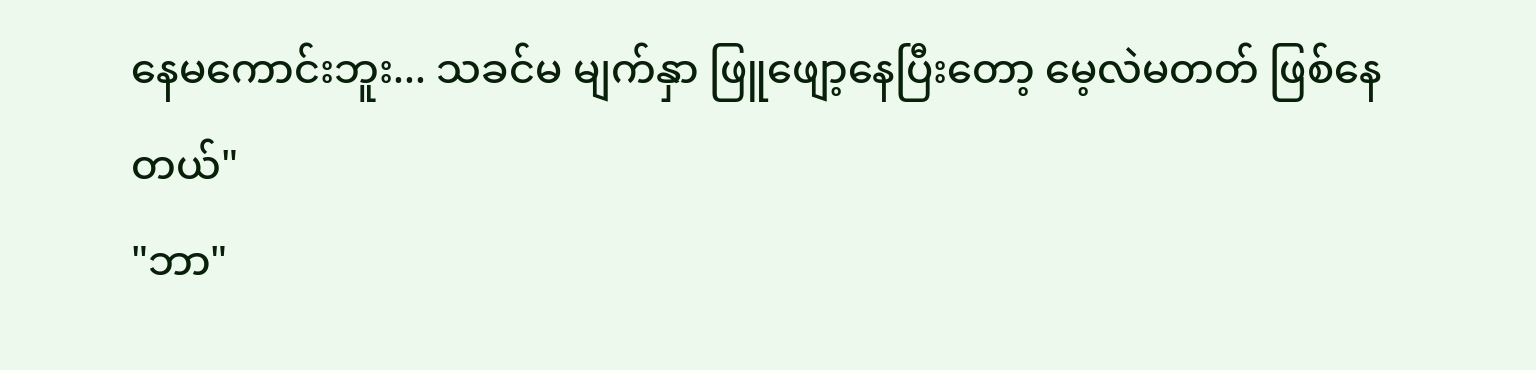နေမကောင်းဘူး... သခင်မ မျက်နှာ ဖြူဖျော့နေပြီးတော့ မေ့လဲမတတ် ဖြစ်နေတယ်"
"ဘာ"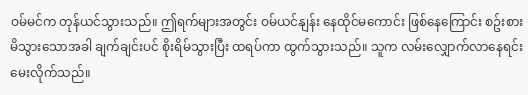ဝမ်မင်က တုန်ယင်သွားသည်။ ဤရက်များအတွင်း ဝမ်ယင်နျန်း နေထိုင်မကောင်း ဖြစ်နေကြောင်း စဥ်းစားမိသွားသောအခါ ချက်ချင်းပင် စိုးရိမ်သွားပြီး ထရပ်ကာ ထွက်သွားသည်။ သူက လမ်းလျှောက်လာနေရင်း မေးလိုက်သည်။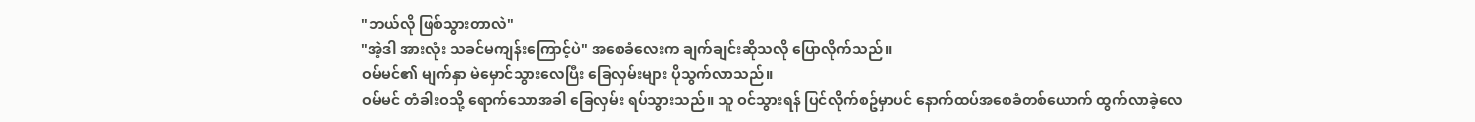"ဘယ်လို ဖြစ်သွားတာလဲ"
"အဲ့ဒါ အားလုံး သခင်မကျန်းကြောင့်ပဲ" အစေခံလေးက ချက်ချင်းဆိုသလို ပြောလိုက်သည်။
ဝမ်မင်၏ မျက်နှာ မဲမှောင်သွားလေပြီး ခြေလှမ်းများ ပိုသွက်လာသည်။
ဝမ်မင် တံခါးဝသို့ ရောက်သောအခါ ခြေလှမ်း ရပ်သွားသည်။ သူ ဝင်သွားရန် ပြင်လိုက်စဥ်မှာပင် နောက်ထပ်အစေခံတစ်ယောက် ထွက်လာခဲ့လေ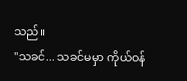သည်။
"သခင်... သခင်မမှာ ကိုယ်ဝန်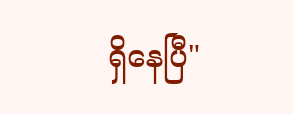ရှိနေပြီ"